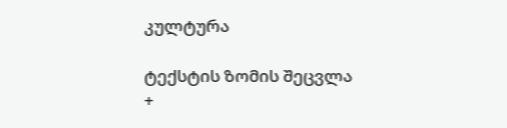კულტურა

ტექსტის ზომის შეცვლა
+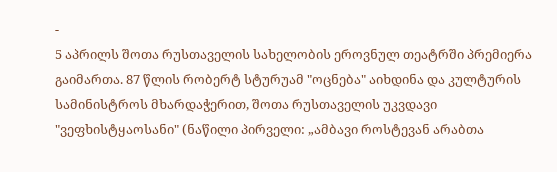-
5 აპრილს შოთა რუსთაველის სახელობის ეროვნულ თეატრში პრემიერა გაიმართა. 87 წლის რობერტ სტურუამ "ოცნება" აიხდინა და კულტურის სამინისტროს მხარდაჭერით, შოთა რუსთაველის უკვდავი "ვეფხისტყაოსანი" (ნაწილი პირველი: „ამბავი როსტევან არაბთა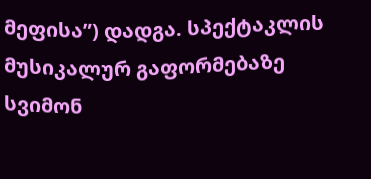მეფისა”) დადგა. სპექტაკლის მუსიკალურ გაფორმებაზე სვიმონ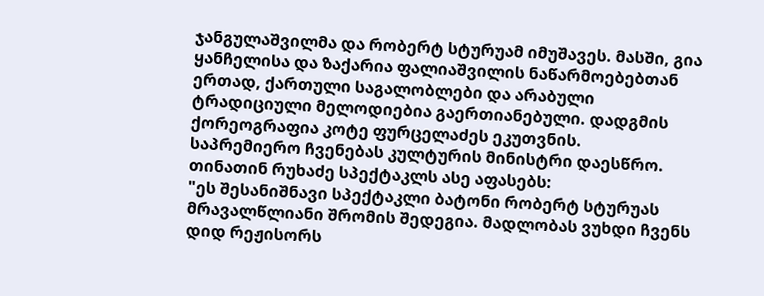ჯანგულაშვილმა და რობერტ სტურუამ იმუშავეს. მასში, გია ყანჩელისა და ზაქარია ფალიაშვილის ნაწარმოებებთან ერთად, ქართული საგალობლები და არაბული ტრადიციული მელოდიებია გაერთიანებული. დადგმის ქორეოგრაფია კოტე ფურცელაძეს ეკუთვნის.
საპრემიერო ჩვენებას კულტურის მინისტრი დაესწრო. თინათინ რუხაძე სპექტაკლს ასე აფასებს:
"ეს შესანიშნავი სპექტაკლი ბატონი რობერტ სტურუას მრავალწლიანი შრომის შედეგია. მადლობას ვუხდი ჩვენს დიდ რეჟისორს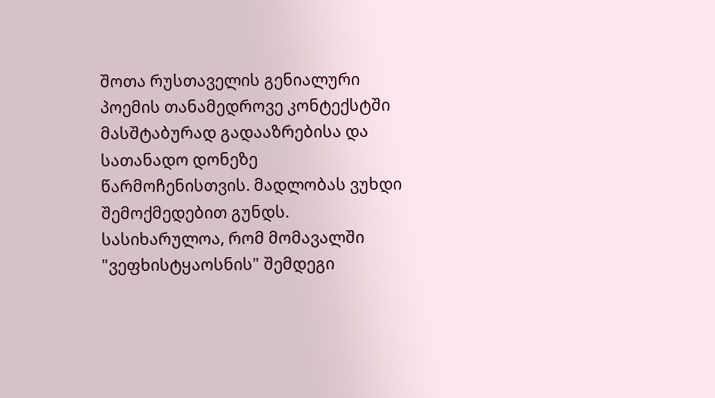შოთა რუსთაველის გენიალური პოემის თანამედროვე კონტექსტში მასშტაბურად გადააზრებისა და სათანადო დონეზე წარმოჩენისთვის. მადლობას ვუხდი შემოქმედებით გუნდს. სასიხარულოა, რომ მომავალში "ვეფხისტყაოსნის" შემდეგი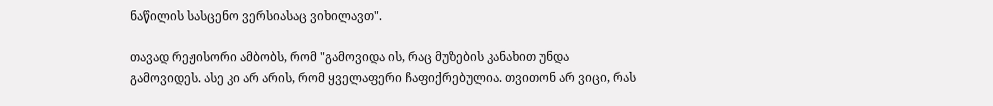ნაწილის სასცენო ვერსიასაც ვიხილავთ".

თავად რეჟისორი ამბობს, რომ "გამოვიდა ის, რაც მუზების კანახით უნდა გამოვიდეს. ასე კი არ არის, რომ ყველაფერი ჩაფიქრებულია. თვითონ არ ვიცი, რას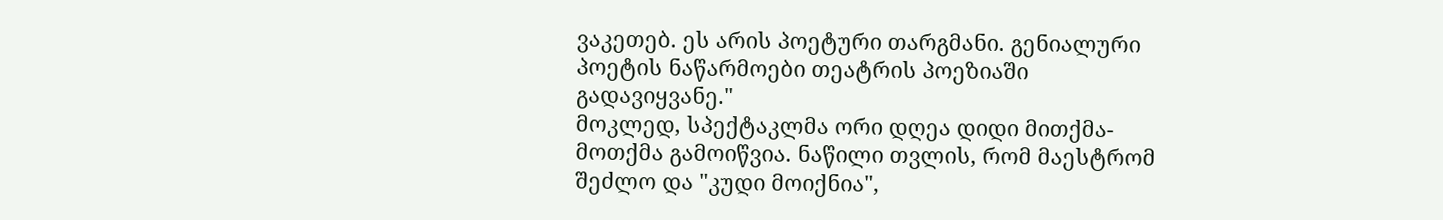ვაკეთებ. ეს არის პოეტური თარგმანი. გენიალური პოეტის ნაწარმოები თეატრის პოეზიაში გადავიყვანე."
მოკლედ, სპექტაკლმა ორი დღეა დიდი მითქმა-მოთქმა გამოიწვია. ნაწილი თვლის, რომ მაესტრომ შეძლო და "კუდი მოიქნია",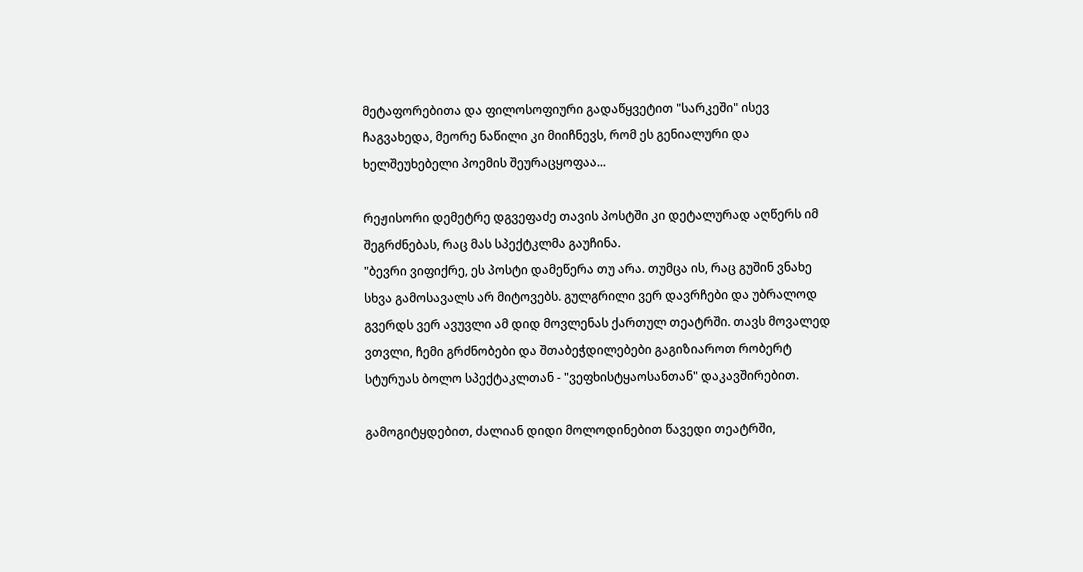მეტაფორებითა და ფილოსოფიური გადაწყვეტით "სარკეში" ისევ ჩაგვახედა, მეორე ნაწილი კი მიიჩნევს, რომ ეს გენიალური და ხელშეუხებელი პოემის შეურაცყოფაა...

რეჟისორი დემეტრე დგვეფაძე თავის პოსტში კი დეტალურად აღწერს იმ შეგრძნებას, რაც მას სპექტკლმა გაუჩინა.
"ბევრი ვიფიქრე, ეს პოსტი დამეწერა თუ არა. თუმცა ის, რაც გუშინ ვნახე სხვა გამოსავალს არ მიტოვებს. გულგრილი ვერ დავრჩები და უბრალოდ გვერდს ვერ ავუვლი ამ დიდ მოვლენას ქართულ თეატრში. თავს მოვალედ ვთვლი, ჩემი გრძნობები და შთაბეჭდილებები გაგიზიაროთ რობერტ სტურუას ბოლო სპექტაკლთან - "ვეფხისტყაოსანთან" დაკავშირებით.

გამოგიტყდებით, ძალიან დიდი მოლოდინებით წავედი თეატრში,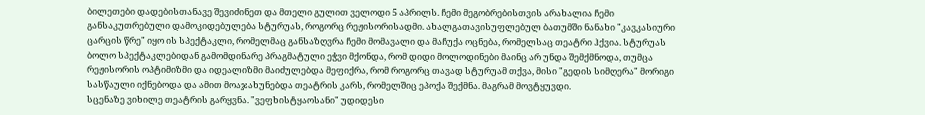ბილეთები დადებისთანავე შევიძინეთ და მთელი გულით ველოდი 5 აპრილს. ჩემი მეგობრებისთვის არახალია ჩემი განსაკუთრებული დამოკიდებულება სტურუას, როგორც რეჟისორისადმი. ახალგათავისუფლებულ ბათუმში ნანახი "კავკასიური ცარცის წრე" იყო ის სპექტაკლი, რომელმაც განსაზღვრა ჩემი მომავალი და მაჩუქა ოცნება, რომელსაც თეატრი ჰქვია. სტურუას ბოლო სპექტაკლებიდან გამომდინარე პრაგმატული ეჭვი მქონდა, რომ დიდი მოლოდინები მაინც არ უნდა შემქმნოდა, თუმცა რეჟისორის ოპტიმიზმი და იდეალიზმი მაიძულებდა მეფიქრა, რომ როგორც თავად სტურუამ თქვა, მისი "გედის სიმღერა" მორიგი სასწაული იქნებოდა და ამით მოაჯახუნებდა თეატრის კარს, რომელშიც ეპოქა შექმნა. მაგრამ მოვტყუვდი.
სცენაზე ვიხილე თეატრის გარყვნა. "ვეფხისტყაოსანი" უდიდესი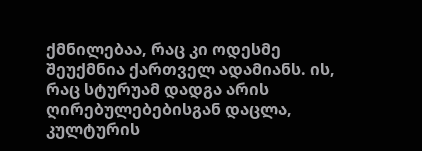ქმნილებაა, რაც კი ოდესმე შეუქმნია ქართველ ადამიანს. ის, რაც სტურუამ დადგა არის ღირებულებებისგან დაცლა, კულტურის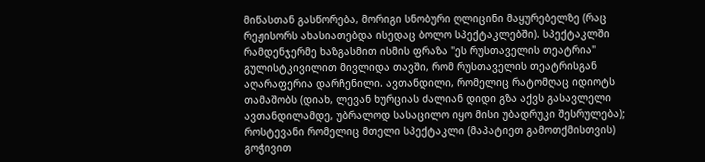მიწასთან გასწორება, მორიგი სნობური ღლიცინი მაყურებელზე (რაც რეჟისორს ახასიათებდა ისედაც ბოლო სპექტაკლებში). სპექტაკლში რამდენჯერმე ხაზგასმით ისმის ფრაზა "ეს რუსთაველის თეატრია" გულისტკივილით მივლიდა თავში, რომ რუსთაველის თეატრისგან აღარაფერია დარჩენილი. ავთანდილი, რომელიც რატომღაც იდიოტს თამაშობს (დიახ, ლევან ხურციას ძალიან დიდი გზა აქვს გასავლელი ავთანდილამდე, უბრალოდ სასაცილო იყო მისი უბადრუკი შესრულება); როსტევანი რომელიც მთელი სპექტაკლი (მაპატიეთ გამოთქმისთვის) გოჭივით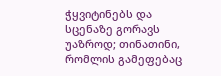ჭყვიტინებს და სცენაზე გორავს უაზროდ; თინათინი, რომლის გამეფებაც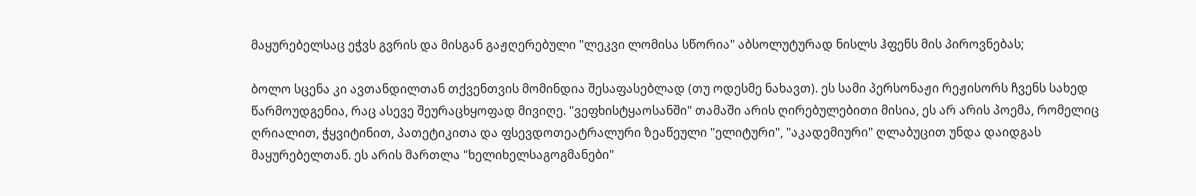მაყურებელსაც ეჭვს გვრის და მისგან გაჟღერებული "ლეკვი ლომისა სწორია" აბსოლუტურად ნისლს ჰფენს მის პიროვნებას;

ბოლო სცენა კი ავთანდილთან თქვენთვის მომინდია შესაფასებლად (თუ ოდესმე ნახავთ). ეს სამი პერსონაჟი რეჟისორს ჩვენს სახედ წარმოუდგენია, რაც ასევე შეურაცხყოფად მივიღე. "ვეფხისტყაოსანში" თამაში არის ღირებულებითი მისია, ეს არ არის პოემა, რომელიც ღრიალით, ჭყვიტინით, პათეტიკითა და ფსევდოთეატრალური ზეაწეული "ელიტური", "აკადემიური" ღლაბუცით უნდა დაიდგას მაყურებელთან. ეს არის მართლა "ხელიხელსაგოგმანები"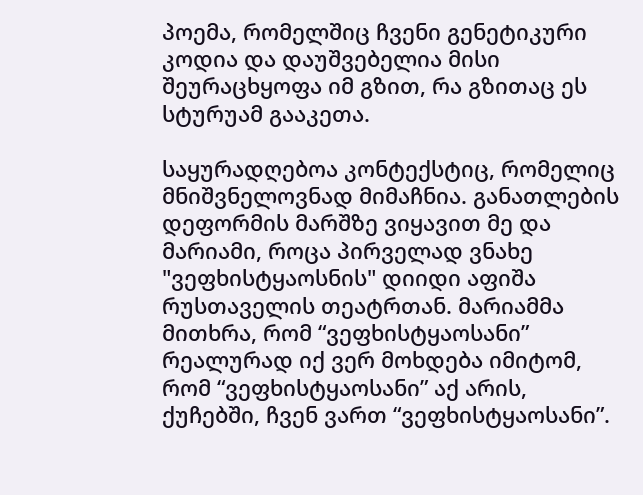პოემა, რომელშიც ჩვენი გენეტიკური კოდია და დაუშვებელია მისი შეურაცხყოფა იმ გზით, რა გზითაც ეს სტურუამ გააკეთა.

საყურადღებოა კონტექსტიც, რომელიც მნიშვნელოვნად მიმაჩნია. განათლების დეფორმის მარშზე ვიყავით მე და მარიამი, როცა პირველად ვნახე "ვეფხისტყაოსნის" დიიდი აფიშა რუსთაველის თეატრთან. მარიამმა მითხრა, რომ “ვეფხისტყაოსანი” რეალურად იქ ვერ მოხდება იმიტომ, რომ “ვეფხისტყაოსანი” აქ არის, ქუჩებში, ჩვენ ვართ “ვეფხისტყაოსანი”.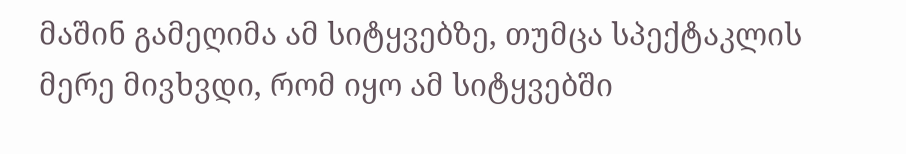მაშინ გამეღიმა ამ სიტყვებზე, თუმცა სპექტაკლის მერე მივხვდი, რომ იყო ამ სიტყვებში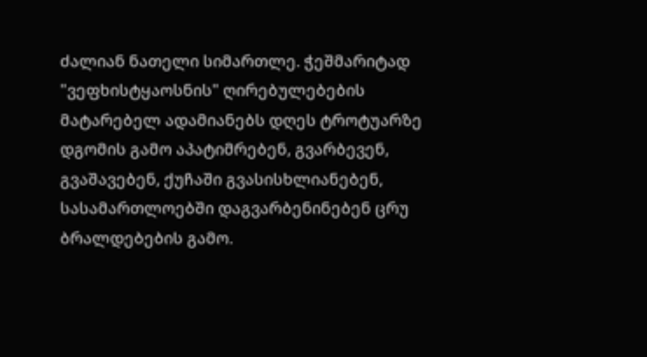ძალიან ნათელი სიმართლე. ჭეშმარიტად "ვეფხისტყაოსნის" ღირებულებების მატარებელ ადამიანებს დღეს ტროტუარზე დგომის გამო აპატიმრებენ, გვარბევენ, გვაშავებენ, ქუჩაში გვასისხლიანებენ, სასამართლოებში დაგვარბენინებენ ცრუ ბრალდებების გამო.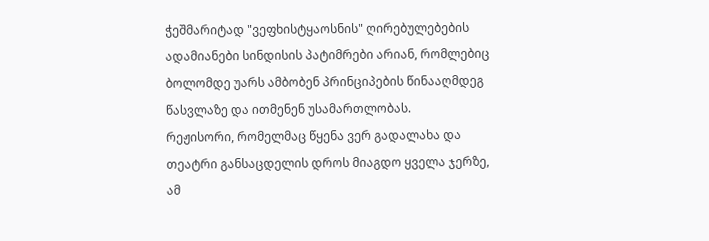ჭეშმარიტად "ვეფხისტყაოსნის" ღირებულებების ადამიანები სინდისის პატიმრები არიან, რომლებიც ბოლომდე უარს ამბობენ პრინციპების წინააღმდეგ წასვლაზე და ითმენენ უსამართლობას.
რეჟისორი, რომელმაც წყენა ვერ გადალახა და თეატრი განსაცდელის დროს მიაგდო ყველა ჯერზე, ამ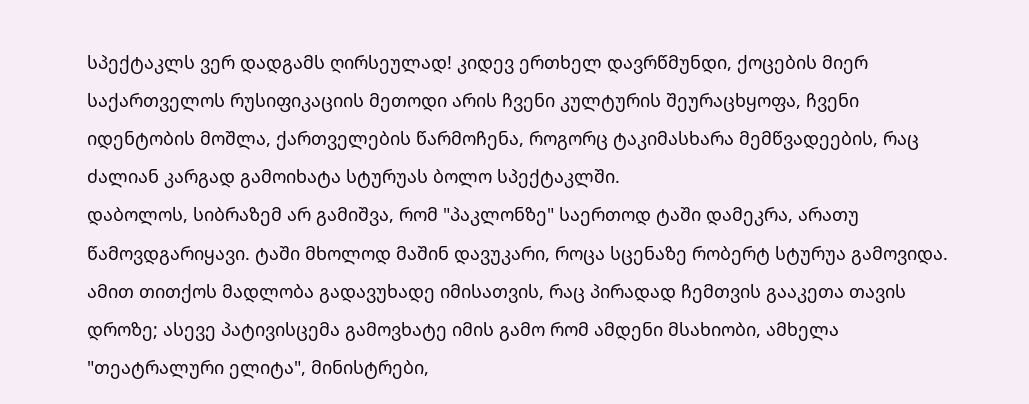სპექტაკლს ვერ დადგამს ღირსეულად! კიდევ ერთხელ დავრწმუნდი, ქოცების მიერ საქართველოს რუსიფიკაციის მეთოდი არის ჩვენი კულტურის შეურაცხყოფა, ჩვენი იდენტობის მოშლა, ქართველების წარმოჩენა, როგორც ტაკიმასხარა მემწვადეების, რაც ძალიან კარგად გამოიხატა სტურუას ბოლო სპექტაკლში.
დაბოლოს, სიბრაზემ არ გამიშვა, რომ "პაკლონზე" საერთოდ ტაში დამეკრა, არათუ წამოვდგარიყავი. ტაში მხოლოდ მაშინ დავუკარი, როცა სცენაზე რობერტ სტურუა გამოვიდა. ამით თითქოს მადლობა გადავუხადე იმისათვის, რაც პირადად ჩემთვის გააკეთა თავის დროზე; ასევე პატივისცემა გამოვხატე იმის გამო რომ ამდენი მსახიობი, ამხელა "თეატრალური ელიტა", მინისტრები,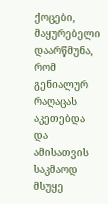ქოცები, მაყურებელი დაარწმუნა, რომ გენიალურ რაღაცას აკეთებდა და ამისათვის საკმაოდ მსუყე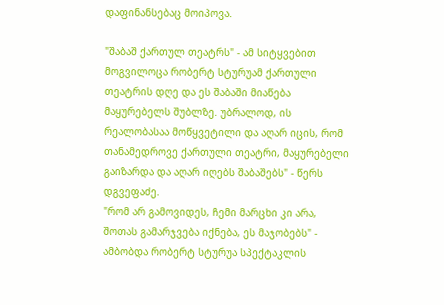დაფინანსებაც მოიპოვა.

"შაბაშ ქართულ თეატრს" - ამ სიტყვებით მოგვილოცა რობერტ სტურუამ ქართული თეატრის დღე და ეს შაბაში მიაწება მაყურებელს შუბლზე. უბრალოდ, ის რეალობასაა მოწყვეტილი და აღარ იცის, რომ თანამედროვე ქართული თეატრი, მაყურებელი გაიზარდა და აღარ იღებს შაბაშებს" - წერს დგვეფაძე.
"რომ არ გამოვიდეს, ჩემი მარცხი კი არა, შოთას გამარჯვება იქნება, ეს მაჯობებს" - ამბობდა რობერტ სტურუა სპექტაკლის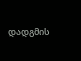დადგმის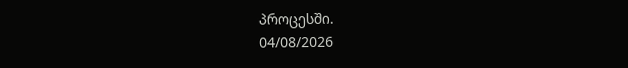პროცესში.
04/08/2026